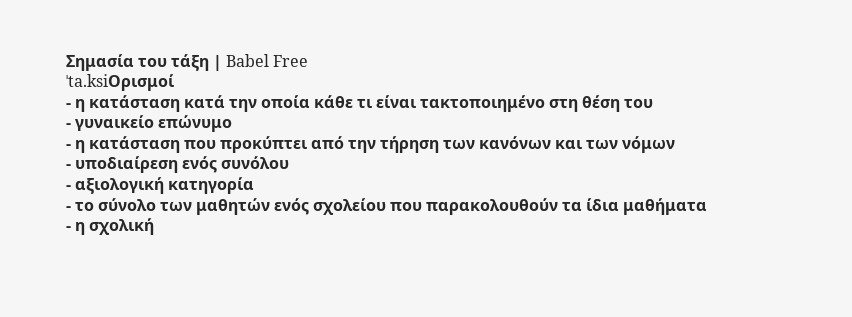Σημασία του τάξη | Babel Free
ˈta.ksiΟρισμοί
- η κατάσταση κατά την οποία κάθε τι είναι τακτοποιημένο στη θέση του
- γυναικείο επώνυμο
- η κατάσταση που προκύπτει από την τήρηση των κανόνων και των νόμων
- υποδιαίρεση ενός συνόλου
- αξιολογική κατηγορία
- το σύνολο των μαθητών ενός σχολείου που παρακολουθούν τα ίδια μαθήματα
- η σχολική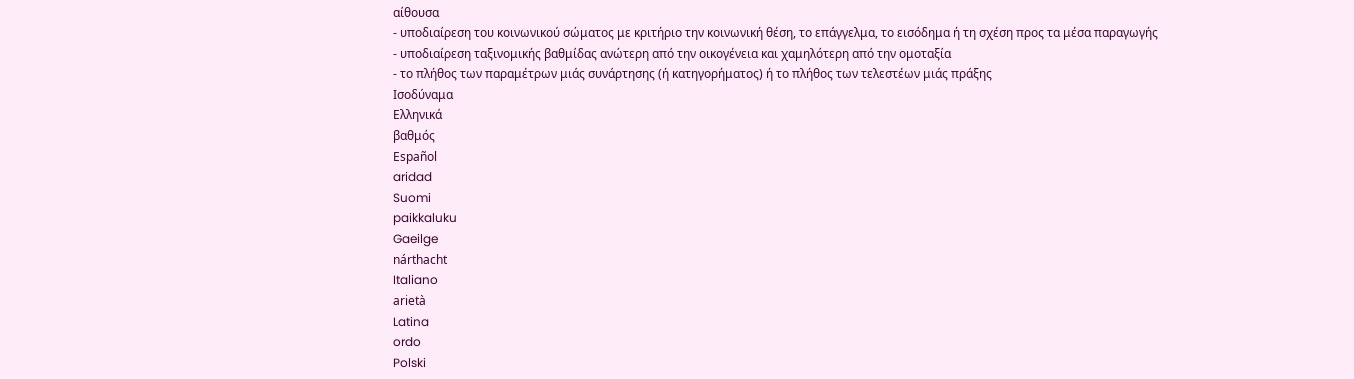αίθουσα
- υποδιαίρεση του κοινωνικού σώματος με κριτήριο την κοινωνική θέση, το επάγγελμα, το εισόδημα ή τη σχέση προς τα μέσα παραγωγής
- υποδιαίρεση ταξινομικής βαθμίδας ανώτερη από την οικογένεια και χαμηλότερη από την ομοταξία
- το πλήθος των παραμέτρων μιάς συνάρτησης (ή κατηγορήματος) ή το πλήθος των τελεστέων μιάς πράξης
Ισοδύναμα
Ελληνικά
βαθμός
Español
aridad
Suomi
paikkaluku
Gaeilge
nárthacht
Italiano
arietà
Latina
ordo
Polski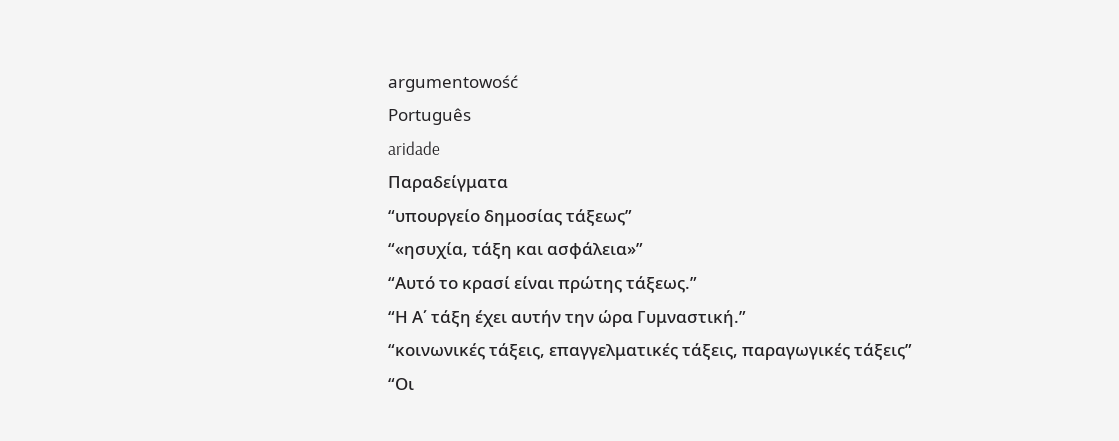argumentowość
Português
aridade
Παραδείγματα
“υπουργείο δημοσίας τάξεως”
“«ησυχία, τάξη και ασφάλεια»”
“Αυτό το κρασί είναι πρώτης τάξεως.”
“Η Α΄ τάξη έχει αυτήν την ώρα Γυμναστική.”
“κοινωνικές τάξεις, επαγγελματικές τάξεις, παραγωγικές τάξεις”
“Οι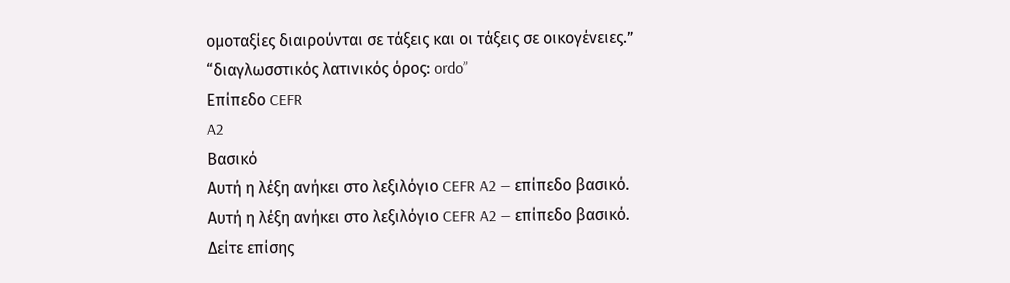ομοταξίες διαιρούνται σε τάξεις και οι τάξεις σε οικογένειες.”
“διαγλωσστικός λατινικός όρος: ordo”
Επίπεδο CEFR
A2
Βασικό
Αυτή η λέξη ανήκει στο λεξιλόγιο CEFR A2 — επίπεδο βασικό.
Αυτή η λέξη ανήκει στο λεξιλόγιο CEFR A2 — επίπεδο βασικό.
Δείτε επίσης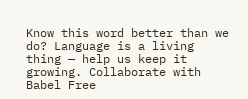Know this word better than we do? Language is a living thing — help us keep it growing. Collaborate with Babel Free